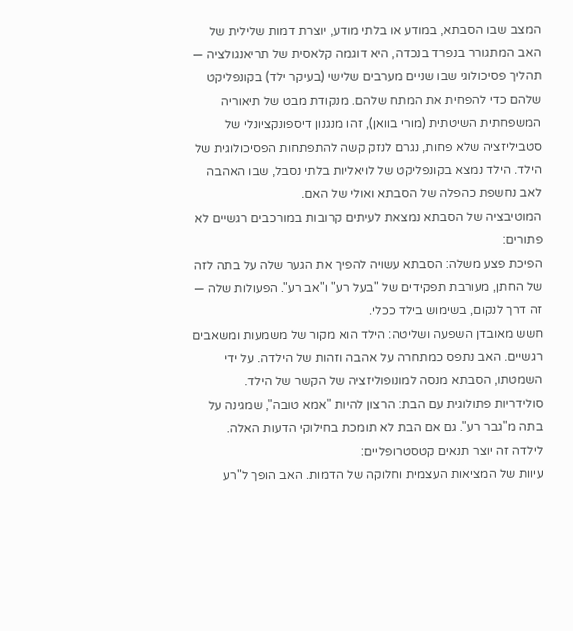המצב שבו הסבתא, במודע או בלתי מודע, יוצרת דמות שלילית של האב המתגורר בנפרד בנכדה, היא דוגמה קלאסית של תריאנגולציה — תהליך פסיכולוגי שבו שניים מערבים שלישי (בעיקר ילד) בקונפליקט שלהם כדי להפחית את המתח שלהם. מנקודת מבט של תיאוריה המשפחתית השיטתית (מורי בוואן), זהו מנגנון דיספונקציונלי של סטביליזציה שלא פחות, נגרם לנזק קשה להתפתחות הפסיכולוגית של הילד. הילד נמצא בקונפליקט של לויאליות בלתי נסבל, שבו האהבה לאב נחשפת כהפלה של הסבתא ואולי של האם.
המוטיבציה של הסבתא נמצאת לעיתים קרובות במורכבים רגשיים לא פתורים:
הפיכת פצע משלה: הסבתא עשויה להפיך את הגער שלה על בתה לזה של החתן, מעורבת תפקידים של "בעל רע" ו"אב רע". הפעולות שלה — זה דרך לנקום, בשימוש בילד ככלי.
חשש מאובדן השפעה ושליטה: הילד הוא מקור של משמעות ומשאבים רגשיים. האב נתפס כמתחרה על אהבה וזהות של הילדה. על ידי השמטתו, הסבתא מנסה למונופוליזציה של הקשר של הילד.
סולידריות פתולוגית עם הבת: הרצון להיות "אמא טובה", שמגינה על בתה מ"גבר רע". גם אם הבת לא תומכת בחילוקי הדעות האלה.
לילדה זה יוצר תנאים קטסטרופליים:
עיוות של המציאות העצמית וחלוקה של הדמות. האב הופך ל"רע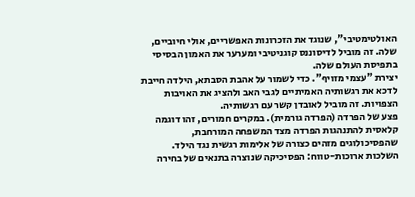האולטימטיבי", שנוגד את הזכרונות האפשריים, אולי חיוביים, שלה. זה מוביל לדיסוננס קוגניטיבי ומערער את האמון הבסיסי בתפיסת העולם שלה.
יצירת "עצמי מזויף". כדי לשמור על אהבת הסבתא, הילדה חייבת לדכא את רגשותיה האמיתיים לגבי האב ולהציג את האויבות הצפויות. זה מוביל לאובדן קשר עם רגשותיה.
פצע של הפרדה (הפרדה גורמית). במקרים חמורים, זהו דוגמה קלאסית להתנהגות הפרדה מצד המשפחה המורחבת, שהפסיכולוגים מזהים כצורה של אלימות רגשית נגד הילד.
השלכות ארוכות-טווח: הפסיכיקה שנוצרה בתנאים של בחירה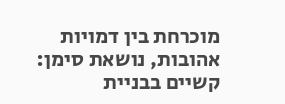מוכרחת בין דמויות אהובות, נושאת סימן: קשיים בבניית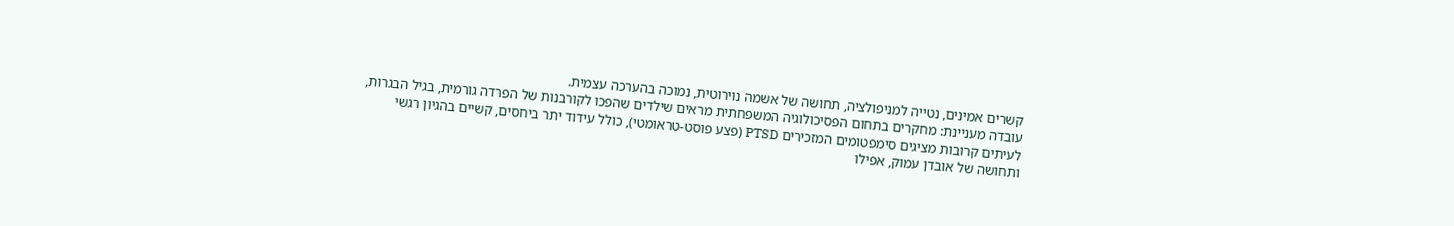קשרים אמינים, נטייה למניפולציה, תחושה של אשמה נוירוטית, נמוכה בהערכה עצמית.
עובדה מעניינת: מחקרים בתחום הפסיכולוגיה המשפחתית מראים שילדים שהפכו לקורבנות של הפרדה גורמית, בגיל הבגרות, לעיתים קרובות מציגים סימפטומים המזכירים PTSD (פצע פוסט-טראומטי), כולל עידוד יתר ביחסים, קשיים בהגיון רגשי ותחושה של אובדן עמוק, אפילו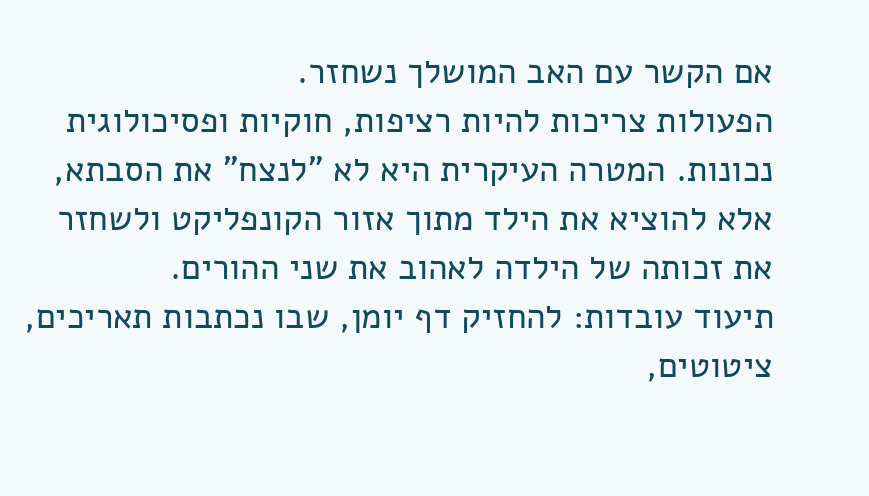אם הקשר עם האב המושלך נשחזר.
הפעולות צריכות להיות רציפות, חוקיות ופסיכולוגית נכונות. המטרה העיקרית היא לא "לנצח" את הסבתא, אלא להוציא את הילד מתוך אזור הקונפליקט ולשחזר את זכותה של הילדה לאהוב את שני ההורים.
תיעוד עובדות: להחזיק דף יומן, שבו נכתבות תאריכים, ציטוטים,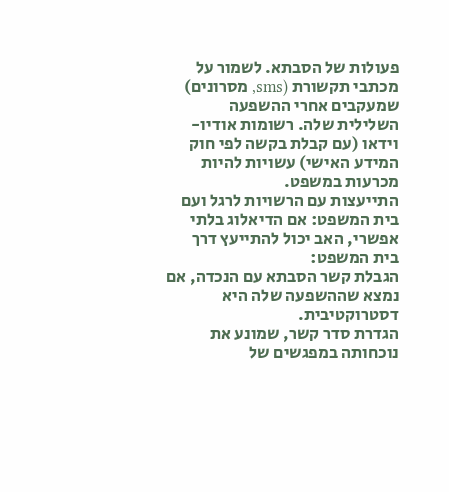פעולות של הסבתא. לשמור על מכתבי תקשורת (sms, מסרונים) שמעקבים אחרי ההשפעה השלילית שלה. רשומות אודיו-וידאו (עם קבלת בקשה לפי חוק המידע האישי) עשויות להיות מכרעות במשפט.
התייעצות עם הרשויות לרגל ועם בית המשפט: אם הדיאלוג בלתי אפשרי, האב יכול להתייעץ דרך בית המשפט:
הגבלת קשר הסבתא עם הנכדה, אם נמצא שההשפעה שלה היא דסטרוקטיבית.
הגדרת סדר קשר, שמונע את נוכחותה במפגשים של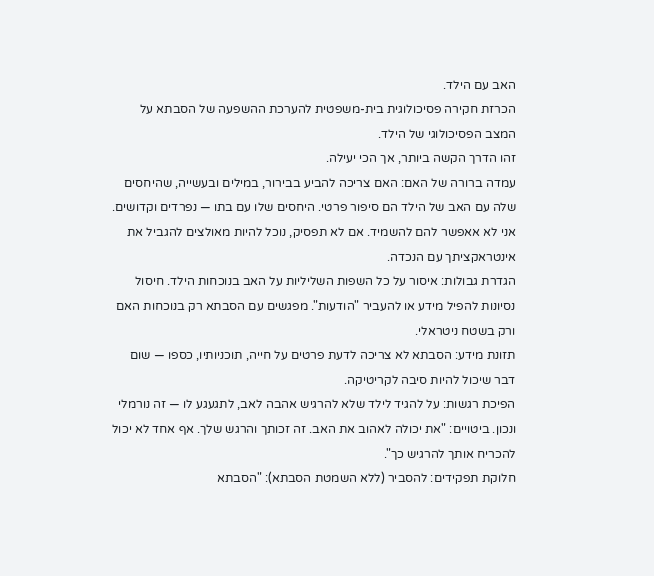האב עם הילד.
הכרזת חקירה פסיכולוגית בית-משפטית להערכת ההשפעה של הסבתא על המצב הפסיכולוגי של הילד.
זהו הדרך הקשה ביותר, אך הכי יעילה.
עמדה ברורה של האם: האם צריכה להביע בבירור, במילים ובעשייה, שהיחסים שלה עם האב של הילד הם סיפור פרטי. היחסים שלו עם בתו — נפרדים וקדושים. אני לא אאפשר להם להשמיד. אם לא תפסיק, נוכל להיות מאולצים להגביל את אינטראקציתך עם הנכדה.
הגדרת גבולות: איסור על כל השפות השליליות על האב בנוכחות הילד. חיסול נסיונות להפיל מידע או להעביר "הודעות". מפגשים עם הסבתא רק בנוכחות האם ורק בשטח ניטראלי.
תזונת מידע: הסבתא לא צריכה לדעת פרטים על חייה, תוכניותיו, כספו — שום דבר שיכול להיות סיבה לקריטיקה.
הפיכת רגשות: על להגיד לילד שלא להרגיש אהבה לאב, לתגעגע לו — זה נורמלי ונכון. ביטויים: "את יכולה לאהוב את האב. זה זכותך והרגש שלך. אף אחד לא יכול להכריח אותך להרגיש כך".
חלוקת תפקידים: להסביר (ללא השמטת הסבתא): "הסבתא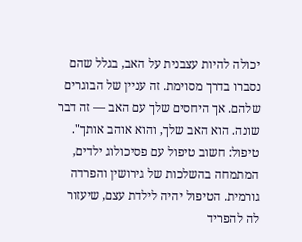יכולה להיות עצבנית על האב, בגלל שהם נסברו בדרך מסוימת. זה עניין של הבוגרים שלהם. אך היחסים שלך עם האב — זה דבר שונה. הוא האב שלך, והוא אוהב אותך".
טיפול: חשוב טיפול עם פסיכולוג ילדים, המתמחה בהשלכות של גירושין והפרדה גורמית. הטיפול יהיה לילדת עצם, שיעזור לה להפריד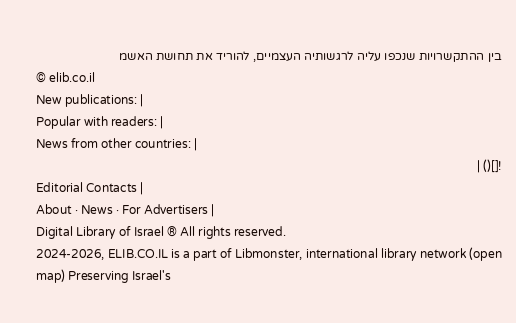בין ההתקשרויות שנכפו עליה לרגשותיה העצמיים, להוריד את תחושת האשמ
© elib.co.il
New publications: |
Popular with readers: |
News from other countries: |
![]() |
Editorial Contacts |
About · News · For Advertisers |
Digital Library of Israel ® All rights reserved.
2024-2026, ELIB.CO.IL is a part of Libmonster, international library network (open map) Preserving Israel's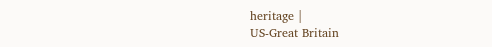heritage |
US-Great Britain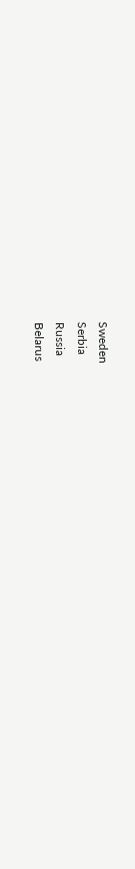Sweden
Serbia
Russia
Belarus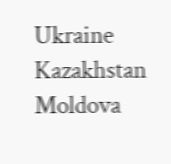Ukraine
Kazakhstan
Moldova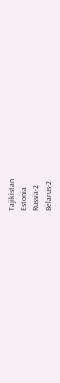Tajikistan
Estonia
Russia-2
Belarus-2